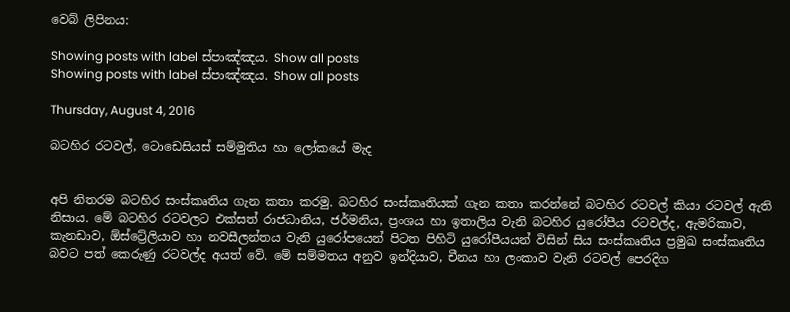වෙබ් ලිපිනය:

Showing posts with label ස්පාඤ්ඤය. Show all posts
Showing posts with label ස්පාඤ්ඤය. Show all posts

Thursday, August 4, 2016

බටහිර රටවල්, ටොඩෙසියස් සම්මුතිය හා ලෝකයේ මැද


අපි නිතරම බටහිර සංස්කෘතිය ගැන කතා කරමු. බටහිර සංස්කෘතියක් ගැන කතා කරන්නේ බටහිර රටවල් කියා රටවල් ඇති නිසාය. මේ බටහිර රටවලට එක්සත් රාජධානිය, ජර්මනිය, ප්‍රංශය හා ඉතාලිය වැනි බටහිර යුරෝපීය රටවල්ද, ඇමරිකාව, කැනඩාව, ඕස්ට්‍රේලියාව හා නවසීලන්තය වැනි යුරෝපයෙන් පිටත පිහිටි යුරෝපීයයන් විසින් සිය සංස්කෘතිය ප්‍රමුඛ සංස්කෘතිය බවට පත් කෙරුණු රටවල්ද අයත් වේ. මේ සම්මතය අනුව ඉන්දියාව, චීනය හා ලංකාව වැනි රටවල් පෙරදිග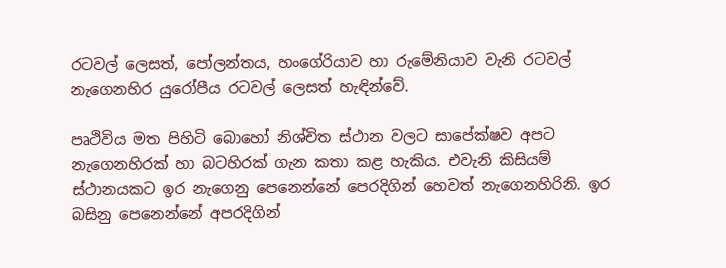රටවල් ලෙසත්, පෝලන්තය, හංගේරියාව හා රුමේනියාව වැනි රටවල් නැගෙනහිර යුරෝපීය රටවල් ලෙසත් හැඳින්වේ.

පෘථිවිය මත පිහිටි බොහෝ නිශ්චිත ස්ථාන වලට සාපේක්ෂව අපට නැගෙනහිරක් හා බටහිරක් ගැන කතා කළ හැකිය. එවැනි කිසියම් ස්ථානයකට ඉර නැගෙනු පෙනෙන්නේ පෙරදිගින් හෙවත් නැගෙනහිරිනි. ඉර බසිනු පෙනෙන්නේ අපරදිගින්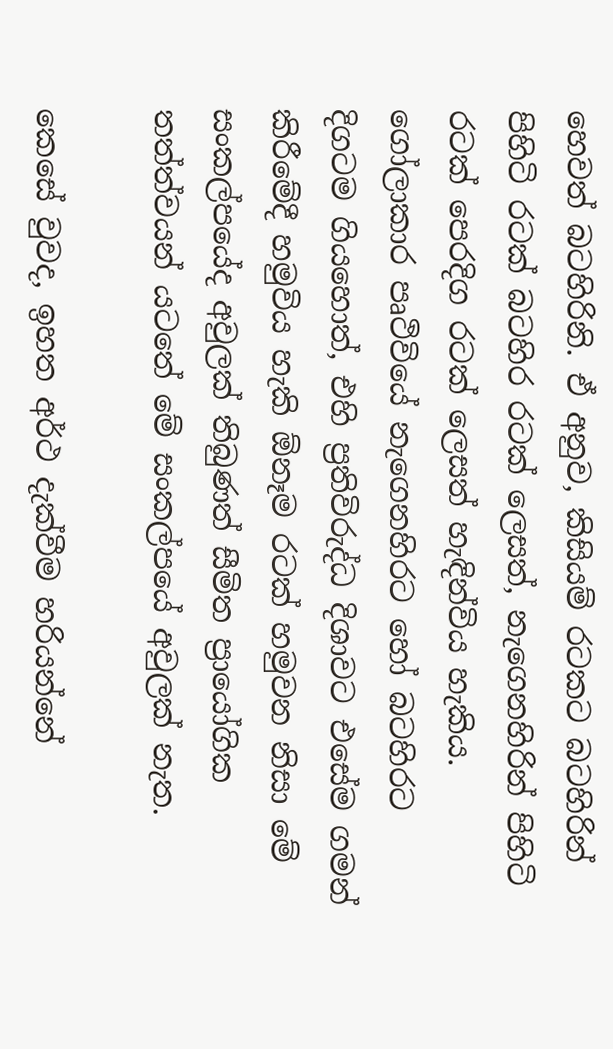හෙවත් බටහිරිනි. ඒ අනුව, කිසියම් රටකට බටහිරින් පිහිටි රටක් බටහිර රටක් ලෙසත්, නැගෙනහිරින් පිහිටි රටක් පෙරදිග රටක් ලෙසත් හැඳින්විය හැකිය. ගෝලාකාර පෘථිවියේ නැගෙනහිරට හෝ බටහිරට දිගටම ගියහොත්, එහි ප්‍රතිවිරුද්ධ දිශාවට එසේම ගමන් කිරීමේදී හමුවිය හැකි ඕනෑම රටක් හමුවන නිසා මේ සංකල්පයේද අවුලක් තිබුණත් සීමිත ප්‍රායෝගික තත්ත්වයන් යටතේ මේ සංකල්පයේ අවුලක් නැත.

කෙසේ වුවද, ඉහත අර්ථ දැක්වීම හරියන්නේ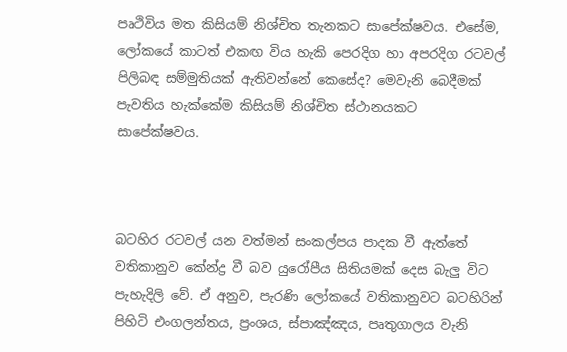පෘථිවිය මත කිසියම් නිශ්චිත තැනකට සාපේක්ෂවය. එසේම, ලෝකයේ කාටත් එකඟ විය හැකි පෙරදිග හා අපරදිග රටවල් පිලිබඳ සම්මුතියක් ඇතිවන්නේ කෙසේද? මෙවැනි බෙදීමක් පැවතිය හැක්කේම කිසියම් නිශ්චිත ස්ථානයකට සාපේක්ෂවය.



බටහිර රටවල් යන වත්මන් සංකල්පය පාදක වී ඇත්තේ වතිකානුව කේන්ද්‍ර වී බව යුරෝපීය සිතියමක් දෙස බැලු විට පැහැදිලි වේ. ඒ අනුව, පැරණි ලෝකයේ වතිකානුවට බටහිරින් පිහිටි එංගලන්තය, ප්‍රංශය, ස්පාඤ්ඤය, පෘතුගාලය වැනි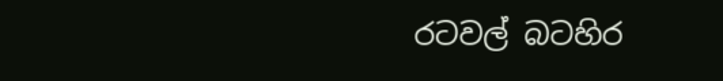රටවල් බටහිර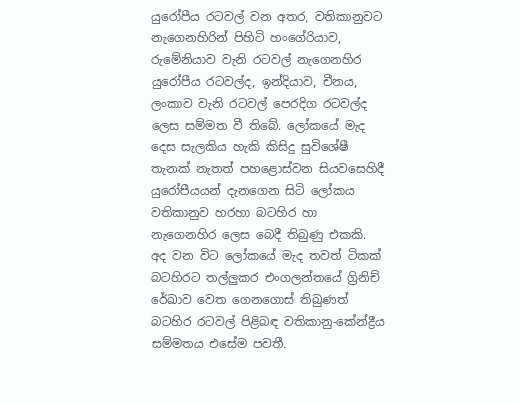යුරෝපීය රටවල් වන අතර, වතිකානුවට නැගෙනහිරින් පිහිටි හංගේරියාව, රුමේනියාව වැනි රටවල් නැගෙනහිර යුරෝපීය රටවල්ද, ඉන්දියාව, චීනය, ලංකාව වැනි රටවල් පෙරදිග රටවල්ද ලෙස සම්මත වී තිබේ. ලෝකයේ මැද දෙස සැලකිය හැකි කිසිදු සුවිශේෂී තැනක් නැතත් පහළොස්වන සියවසෙහිදී යුරෝපීයයන් දැනගෙන සිටි ලෝකය වතිකානුව හරහා බටහිර හා නැගෙනහිර ලෙස බෙදී තිබුණු එකකි. අද වන විට ලෝකයේ මැද තවත් ටිකක් බටහිරට තල්ලුකර එංගලන්තයේ ග්‍රිනිච් රේඛාව වෙත ගෙනගොස් තිබුණත් බටහිර රටවල් පිළිබඳ වතිකානු-කේන්ද්‍රීය සම්මතය එසේම පවතී.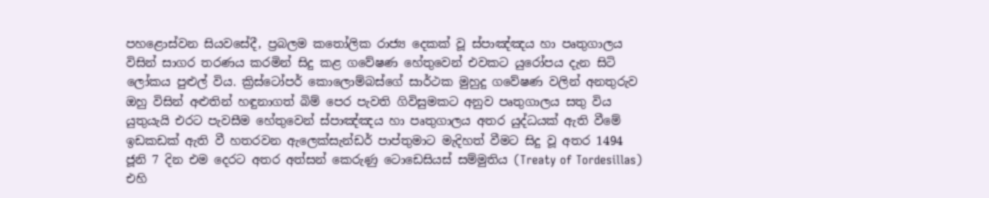පහළොස්වන සියවසේදී, ප්‍රබලම කතෝලික රාජ්‍ය දෙකක් වූ ස්පාඤ්ඤය හා පෘතුගාලය විසින් සාගර තරණය කරමින් සිදු කළ ගවේෂණ හේතුවෙන් එවකට යුරෝපය දැන සිටි ලෝකය පුළුල් විය. ක්‍රිස්ටෝපර් කොලොම්බස්ගේ සාර්ථක මුහුදු ගවේෂණ වලින් අනතුරුව ඔහු විසින් අළුතින් හඳුනාගත් බිම් පෙර පැවති ගිවිසුමකට අනුව පෘතුගාලය සතු විය යුතුයැයි එරට පැවසීම හේතුවෙන් ස්පාඤ්ඤය හා පෘතුගාලය අතර යුද්ධයක් ඇති වීමේ ඉඩකඩක් ඇති වී හතරවන ඇලෙක්සැන්ඩර් පාප්තුමාට මැදිහත් වීමට සිදු වූ අතර 1494 ජූනි 7 දින එම දෙරට අතර අත්සන් කෙරුණු ටොඩෙසියස් සම්මුතිය (Treaty of Tordesillas) එහි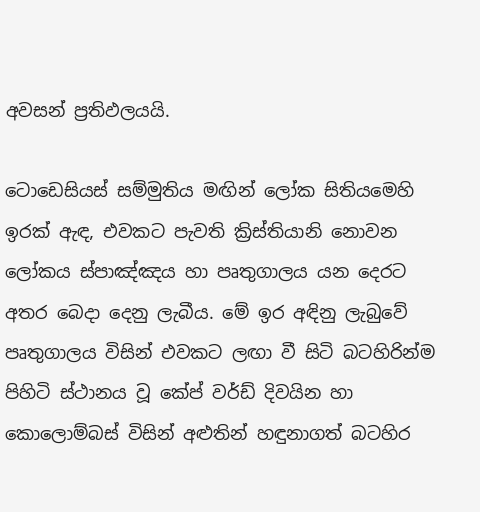අවසන් ප්‍රතිඵලයයි.

ටොඩෙසියස් සම්මුතිය මඟින් ලෝක සිතියමෙහි ඉරක් ඇඳ, එවකට පැවති ක්‍රිස්තියානි නොවන ලෝකය ස්පාඤ්ඤය හා පෘතුගාලය යන දෙරට අතර බෙදා දෙනු ලැබීය. මේ ඉර අඳිනු ලැබුවේ පෘතුගාලය විසින් එවකට ලඟා වී සිටි බටහිරින්ම පිහිටි ස්ථානය වූ කේප් වර්ඩ් දිවයින හා කොලොම්බස් විසින් අළුතින් හඳුනාගත් බටහිර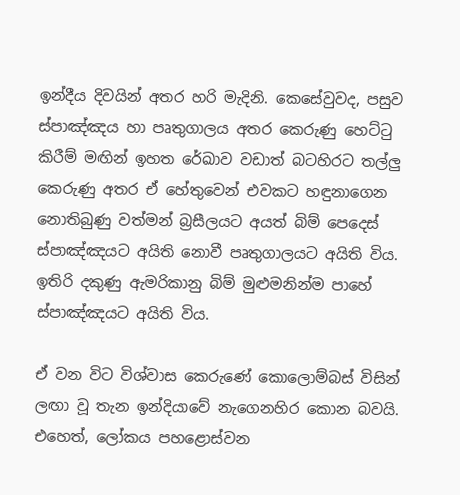ඉන්දීය දිවයින් අතර හරි මැදිනි. කෙසේවුවද, පසුව ස්පාඤ්ඤය හා පෘතුගාලය අතර කෙරුණු හෙට්ටු කිරීම් මඟින් ඉහත රේඛාව වඩාත් බටහිරට තල්ලු කෙරුණු අතර ඒ හේතුවෙන් එවකට හඳුනාගෙන නොතිබුණු වත්මන් බ්‍රසීලයට අයත් බිම් පෙදෙස් ස්පාඤ්ඤයට අයිති නොවී පෘතුගාලයට අයිති විය. ඉතිරි දකුණු ඇමරිකානු බිම් මුළුමනින්ම පාහේ ස්පාඤ්ඤයට අයිති විය.

ඒ වන විට විශ්වාස කෙරුණේ කොලොම්බස් විසින් ලඟා වූ තැන ඉන්දියාවේ නැගෙනහිර කොන බවයි. එහෙත්, ලෝකය පහළොස්වන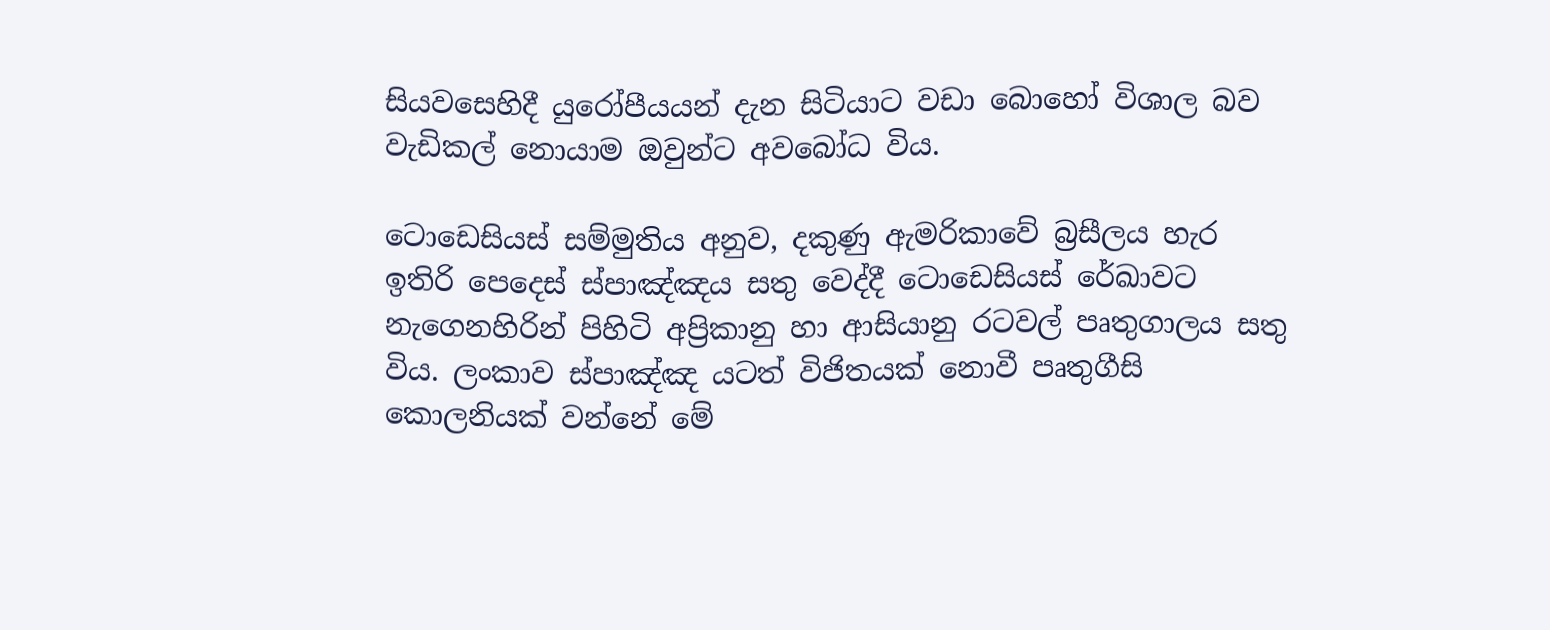සියවසෙහිදී යුරෝපීයයන් දැන සිටියාට වඩා බොහෝ විශාල බව වැඩිකල් නොයාම ඔවුන්ට අවබෝධ විය.

ටොඩෙසියස් සම්මුතිය අනුව, දකුණු ඇමරිකාවේ බ්‍රසීලය හැර ඉතිරි පෙදෙස් ස්පාඤ්ඤය සතු වෙද්දී ටොඩෙසියස් රේඛාවට නැගෙනහිරින් පිහිටි අප්‍රිකානු හා ආසියානු රටවල් පෘතුගාලය සතු විය. ලංකාව ස්පාඤ්ඤ යටත් විජිතයක් නොවී පෘතුගීසි කොලනියක් වන්නේ මේ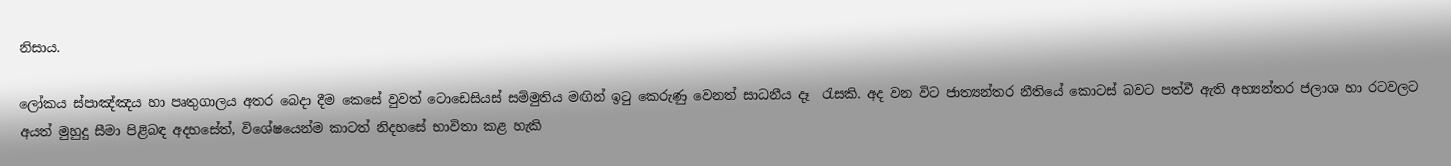නිසාය.

ලෝකය ස්පාඤ්ඤය හා පෘතුගාලය අතර බෙදා දීම කෙසේ වුවත් ටොඩෙසියස් සම්මුතිය මඟින් ඉටු කෙරුණු වෙනත් සාධනීය දෑ  රැසකි. අද වන විට ජාත්‍යන්තර නීතියේ කොටස් බවට පත්වී ඇති අභ්‍යන්තර ජලාශ හා රටවලට අයත් මුහුදු සීමා පිළිබඳ අදහසේත්, විශේෂයෙන්ම කාටත් නිදහසේ භාවිතා කළ හැකි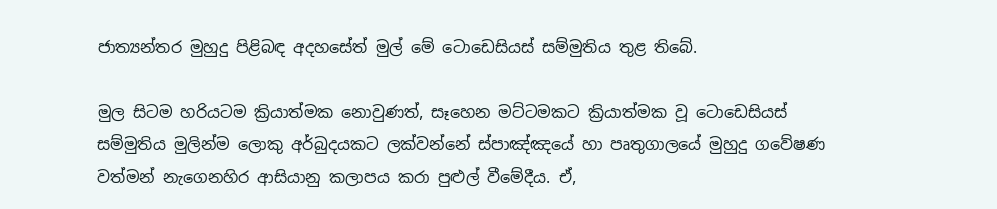ජාත්‍යන්තර මුහුදු පිළිබඳ අදහසේත් මුල් මේ ටොඩෙසියස් සම්මුතිය තුළ තිබේ.

මුල සිටම හරියටම ක්‍රියාත්මක නොවුණත්, සෑහෙන මට්ටමකට ක්‍රියාත්මක වූ ටොඩෙසියස් සම්මුතිය මුලින්ම ලොකු අර්බුදයකට ලක්වන්නේ ස්පාඤ්ඤයේ හා පෘතුගාලයේ මුහුදු ගවේෂණ වත්මන් නැගෙනහිර ආසියානු කලාපය කරා පුළුල් වීමේදීය. ඒ,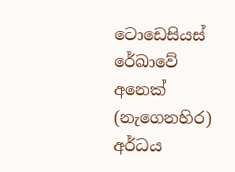ටොඩෙසියස් රේඛාවේ අනෙක් (නැගෙනහිර) අර්ධය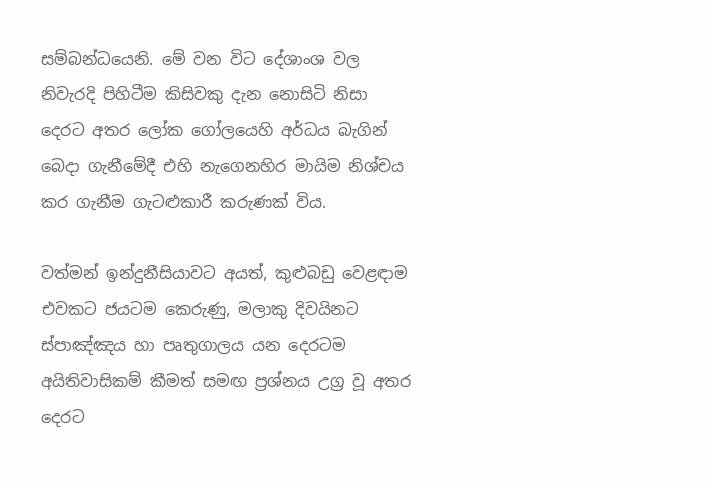සම්බන්ධයෙනි. මේ වන විට දේශාංශ වල නිවැරදි පිහිටීම කිසිවකු දැන නොසිටි නිසා දෙරට අතර ලෝක ගෝලයෙහි අර්ධය බැගින් බෙදා ගැනීමේදී එහි නැගෙනහිර මායිම නිශ්චය කර ගැනීම ගැටළුකාරී කරුණක් විය.

වත්මන් ඉන්දුනීසියාවට අයත්, කුළුබඩු වෙළඳාම එවකට ජයටම කෙරුණු, මලාකු දිවයිනට ස්පාඤ්ඤය හා පෘතුගාලය යන දෙරටම අයිතිවාසිකම් කීමත් සමඟ ප්‍රශ්නය උග්‍ර වූ අතර දෙරට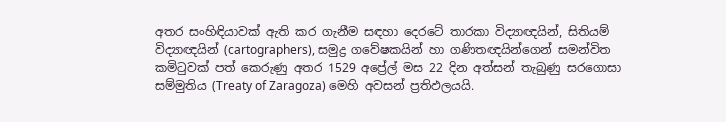අතර සංහිඳියාවක් ඇති කර ගැනීම සඳහා දෙරටේ තාරකා විද්‍යාඥයින්, සිතියම් විද්‍යාඥයින් (cartographers), සමුද්‍ර ගවේෂකයින් හා ගණිතඥයින්ගෙන් සමන්විත කමිටුවක් පත් කෙරුණු අතර 1529 අප්‍රේල් මස 22 දින අත්සන් තැබුණු සරගොසා සම්මුතිය (Treaty of Zaragoza) මෙහි අවසන් ප්‍රතිඵලයයි.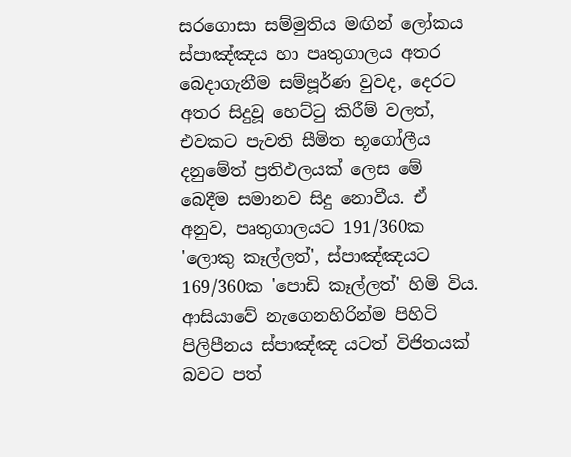සරගොසා සම්මුතිය මඟින් ලෝකය ස්පාඤ්ඤය හා පෘතුගාලය අතර බෙදාගැනීම සම්පූර්ණ වුවද, දෙරට අතර සිදුවූ හෙට්ටු කිරීම් වලත්, එවකට පැවති සීමිත භූගෝලීය දනුමේත් ප්‍රතිඵලයක් ලෙස මේ බෙදීම සමානව සිදු නොවීය. ඒ අනුව, පෘතුගාලයට 191/360ක 'ලොකු කෑල්ලත්', ස්පාඤ්ඤයට 169/360ක 'පොඩි කෑල්ලත්' හිමි විය. ආසියාවේ නැගෙනහිරින්ම පිහිටි පිලිපීනය ස්පාඤ්ඤ යටත් විජිතයක් බවට පත්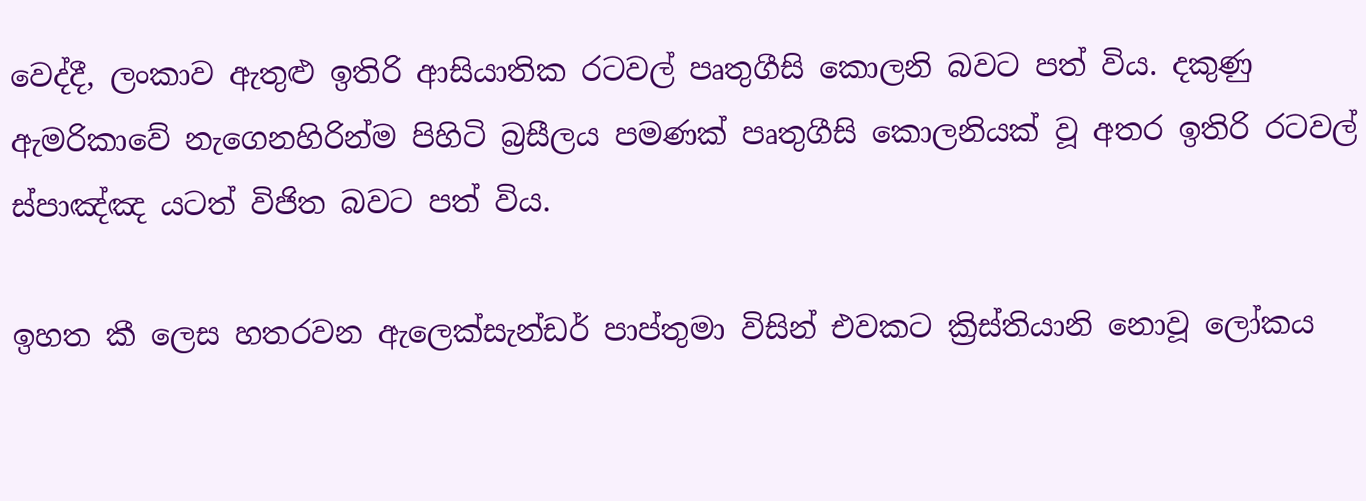වෙද්දී, ලංකාව ඇතුළු ඉතිරි ආසියාතික රටවල් පෘතුගීසි කොලනි බවට පත් විය. දකුණු ඇමරිකාවේ නැගෙනහිරින්ම පිහිටි බ්‍රසීලය පමණක් පෘතුගීසි කොලනියක් වූ අතර ඉතිරි රටවල් ස්පාඤ්ඤ යටත් විජිත බවට පත් විය.

ඉහත කී ලෙස හතරවන ඇලෙක්සැන්ඩර් පාප්තුමා විසින් එවකට ක්‍රිස්තියානි නොවූ ලෝකය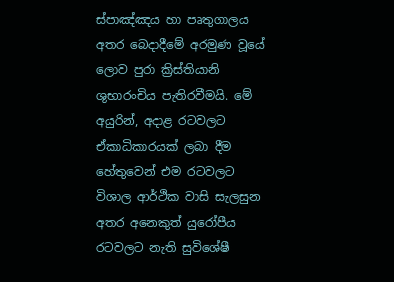ස්පාඤ්ඤය හා පෘතුගාලය අතර බෙදාදීමේ අරමුණ වූයේ ලොව පුරා ක්‍රිස්තියානි ශුභාරංචිය පැතිරවීමයි. මේ අයුරින්, අදාළ රටවලට ඒකාධිකාරයක් ලබා දීම හේතුවෙන් එම රටවලට විශාල ආර්ථික වාසි සැලසුන අතර අනෙකුත් යුරෝපීය රටවලට නැති සුවිශේෂී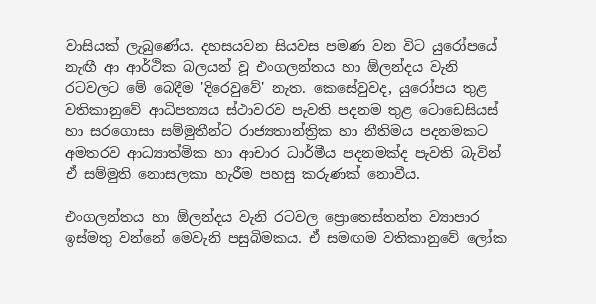වාසියක් ලැබුණේය. දහසයවන සියවස පමණ වන විට යුරෝපයේ නැඟී ආ ආර්ථික බලයන් වූ එංගලන්තය හා ඕලන්දය වැනි රටවලට මේ බෙදීම 'දිරෙවුවේ' නැත. කෙසේවුවද, යුරෝපය තුළ වතිකානුවේ ආධිපත්‍යය ස්ථාවරව පැවති පදනම තුළ ටොඩෙසියස් හා සරගොසා සම්මුතීන්ට රාජ්‍යතාන්ත්‍රික හා නීතිමය පදනමකට අමතරව ආධ්‍යාත්මික හා ආචාර ධාර්මීය පදනමක්ද පැවති බැවින් ඒ සම්මුති නොසලකා හැරීම පහසු කරුණක් නොවීය.

එංගලන්තය හා ඕලන්දය වැනි රටවල ප්‍රොතෙස්තන්ත ව්‍යාපාර ඉස්මතු වන්නේ මෙවැනි පසුබිමකය. ඒ සමඟම වතිකානුවේ ලෝක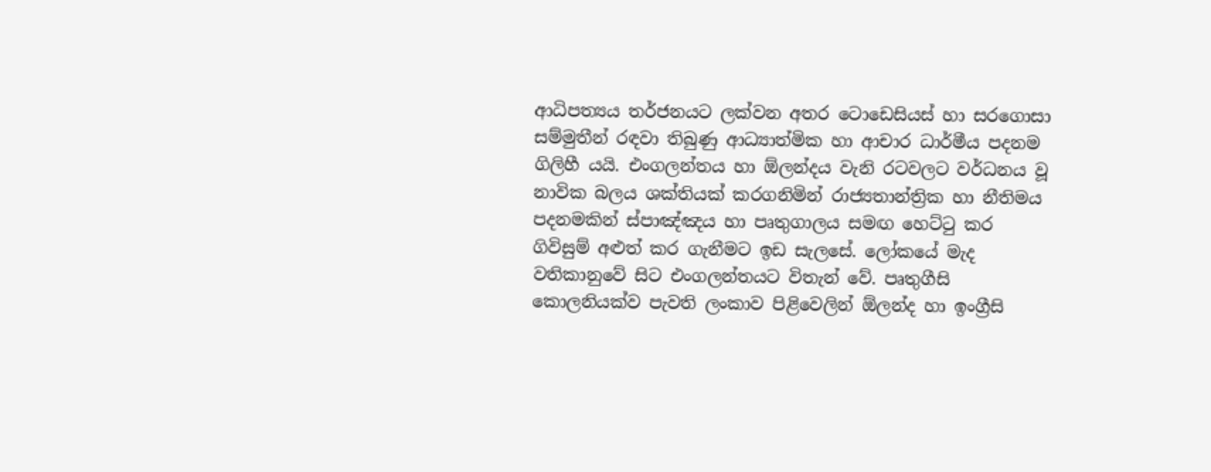ආධිපත්‍යය තර්ජනයට ලක්වන අතර ටොඩෙසියස් හා සරගොසා සම්මුතීන් රඳවා තිබුණු ආධ්‍යාත්මික හා ආචාර ධාර්මීය පදනම ගිලිහී යයි. එංගලන්තය හා ඕලන්දය වැනි රටවලට වර්ධනය වූ නාවික බලය ශක්තියක් කරගනිමින් රාජ්‍යතාන්ත්‍රික හා නීතිමය පදනමකින් ස්පාඤ්ඤය හා පෘතුගාලය සමඟ හෙට්ටු කර ගිවිසුම් අළුත් කර ගැනීමට ඉඩ සැලසේ. ලෝකයේ මැද වතිකානුවේ සිට එංගලන්තයට විතැන් වේ. පෘතුගීසි කොලනියක්ව පැවති ලංකාව පිළිවෙලින් ඕලන්ද හා ඉංග්‍රීසි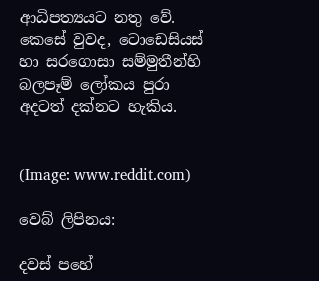ආධිපත්‍යයට නතු වේ. කෙසේ වුවද, ටොඩෙසියස් හා සරගොසා සම්මුතීන්හි බලපෑම් ලෝකය පුරා අදටත් දක්නට හැකිය.


(Image: www.reddit.com)

වෙබ් ලිපිනය:

දවස් පහේ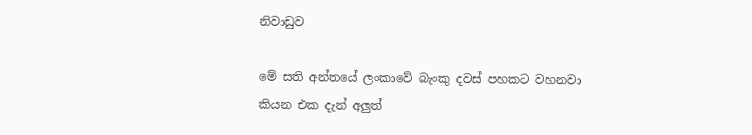නිවාඩුව

මේ සති අන්තයේ ලංකාවේ බැංකු දවස් පහකට වහනවා කියන එක දැන් අලුත්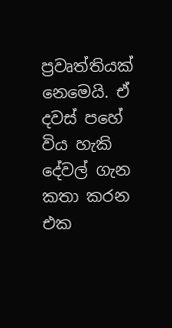ප්‍රවෘත්තියක් නෙමෙයි. ඒ දවස් පහේ විය හැකි දේවල් ගැන කතා කරන එක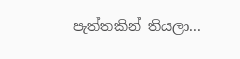පැත්තකින් තියලා...